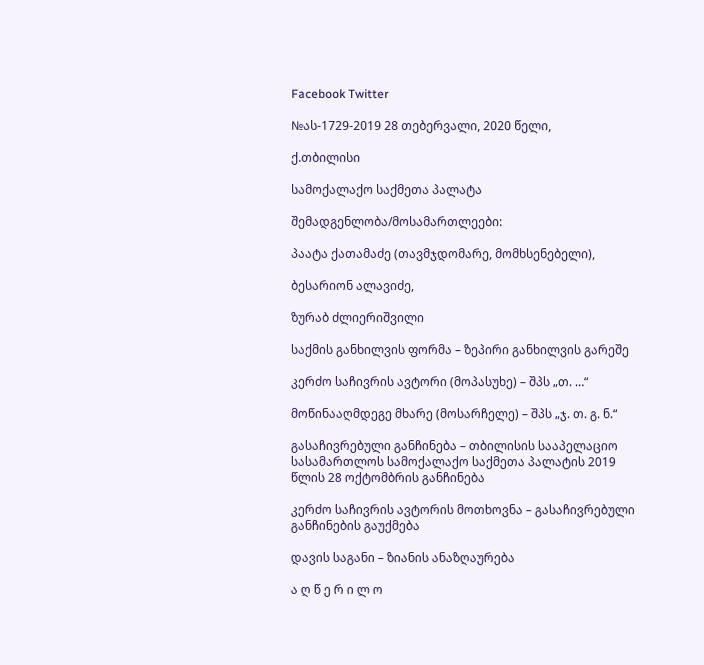Facebook Twitter

№ას-1729-2019 28 თებერვალი, 2020 წელი,

ქ.თბილისი

სამოქალაქო საქმეთა პალატა

შემადგენლობა/მოსამართლეები:

პაატა ქათამაძე (თავმჯდომარე, მომხსენებელი),

ბესარიონ ალავიძე,

ზურაბ ძლიერიშვილი

საქმის განხილვის ფორმა – ზეპირი განხილვის გარეშე

კერძო საჩივრის ავტორი (მოპასუხე) – შპს „თ. …“

მოწინააღმდეგე მხარე (მოსარჩელე) – შპს „ჯ. თ. გ. ნ.“

გასაჩივრებული განჩინება – თბილისის სააპელაციო სასამართლოს სამოქალაქო საქმეთა პალატის 2019 წლის 28 ოქტომბრის განჩინება

კერძო საჩივრის ავტორის მოთხოვნა – გასაჩივრებული განჩინების გაუქმება

დავის საგანი – ზიანის ანაზღაურება

ა ღ წ ე რ ი ლ ო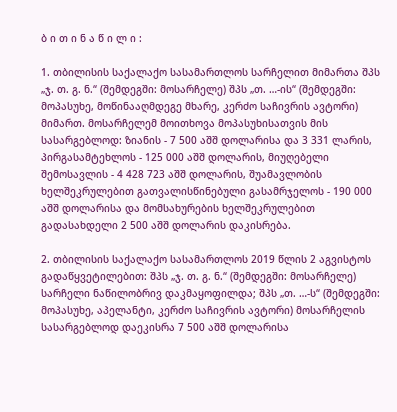ბ ი თ ი ნ ა წ ი ლ ი :

1. თბილისის საქალაქო სასამართლოს სარჩელით მიმართა შპს „ჯ. თ. გ. ნ.“ (შემდეგში: მოსარჩელე) შპს „თ. …-ის“ (შემდეგში: მოპასუხე, მოწინააღმდეგე მხარე, კერძო საჩივრის ავტორი) მიმართ. მოსარჩელემ მოითხოვა მოპასუხისათვის მის სასარგებლოდ: ზიანის - 7 500 აშშ დოლარისა და 3 331 ლარის, პირგასამტეხლოს - 125 000 აშშ დოლარის, მიუღებელი შემოსავლის - 4 428 723 აშშ დოლარის, შუამავლობის ხელშეკრულებით გათვალისწინებული გასამრჯელოს - 190 000 აშშ დოლარისა და მომსახურების ხელშეკრულებით გადასახდელი 2 500 აშშ დოლარის დაკისრება.

2. თბილისის საქალაქო სასამართლოს 2019 წლის 2 აგვისტოს გადაწყვეტილებით: შპს „ჯ. თ. გ. ნ.“ (შემდეგში: მოსარჩელე) სარჩელი ნაწილობრივ დაკმაყოფილდა; შპს „თ. …-ს“ (შემდეგში: მოპასუხე, აპელანტი, კერძო საჩივრის ავტორი) მოსარჩელის სასარგებლოდ დაეკისრა 7 500 აშშ დოლარისა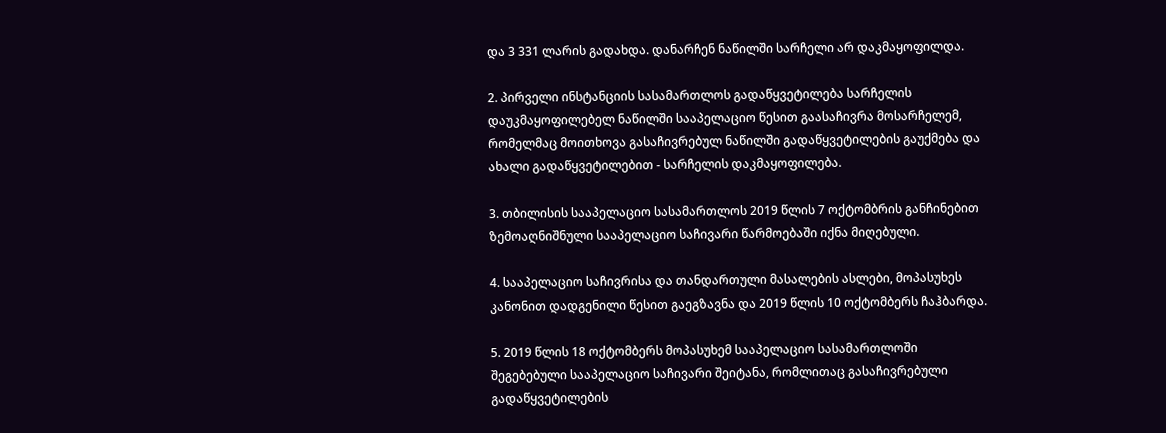და 3 331 ლარის გადახდა. დანარჩენ ნაწილში სარჩელი არ დაკმაყოფილდა.

2. პირველი ინსტანციის სასამართლოს გადაწყვეტილება სარჩელის დაუკმაყოფილებელ ნაწილში სააპელაციო წესით გაასაჩივრა მოსარჩელემ, რომელმაც მოითხოვა გასაჩივრებულ ნაწილში გადაწყვეტილების გაუქმება და ახალი გადაწყვეტილებით - სარჩელის დაკმაყოფილება.

3. თბილისის სააპელაციო სასამართლოს 2019 წლის 7 ოქტომბრის განჩინებით ზემოაღნიშნული სააპელაციო საჩივარი წარმოებაში იქნა მიღებული.

4. სააპელაციო საჩივრისა და თანდართული მასალების ასლები, მოპასუხეს კანონით დადგენილი წესით გაეგზავნა და 2019 წლის 10 ოქტომბერს ჩაჰბარდა.

5. 2019 წლის 18 ოქტომბერს მოპასუხემ სააპელაციო სასამართლოში შეგებებული სააპელაციო საჩივარი შეიტანა, რომლითაც გასაჩივრებული გადაწყვეტილების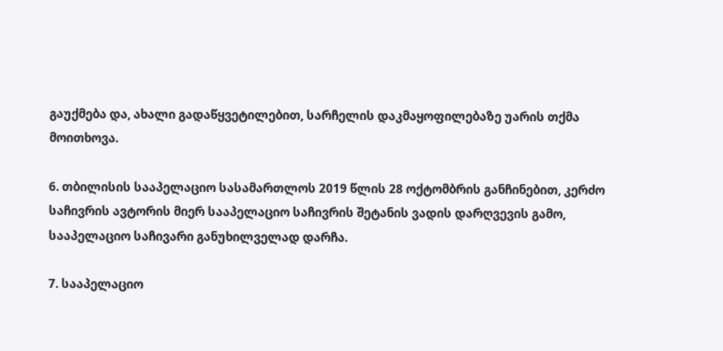გაუქმება და, ახალი გადაწყვეტილებით, სარჩელის დაკმაყოფილებაზე უარის თქმა მოითხოვა.

6. თბილისის სააპელაციო სასამართლოს 2019 წლის 28 ოქტომბრის განჩინებით, კერძო საჩივრის ავტორის მიერ სააპელაციო საჩივრის შეტანის ვადის დარღვევის გამო, სააპელაციო საჩივარი განუხილველად დარჩა.

7. სააპელაციო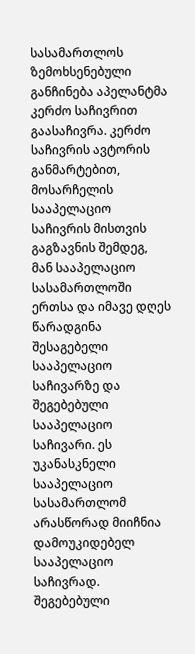სასამართლოს ზემოხსენებული განჩინება აპელანტმა კერძო საჩივრით გაასაჩივრა. კერძო საჩივრის ავტორის განმარტებით, მოსარჩელის სააპელაციო საჩივრის მისთვის გაგზავნის შემდეგ, მან სააპელაციო სასამართლოში ერთსა და იმავე დღეს წარადგინა შესაგებელი სააპელაციო საჩივარზე და შეგებებული სააპელაციო საჩივარი. ეს უკანასკნელი სააპელაციო სასამართლომ არასწორად მიიჩნია დამოუკიდებელ სააპელაციო საჩივრად. შეგებებული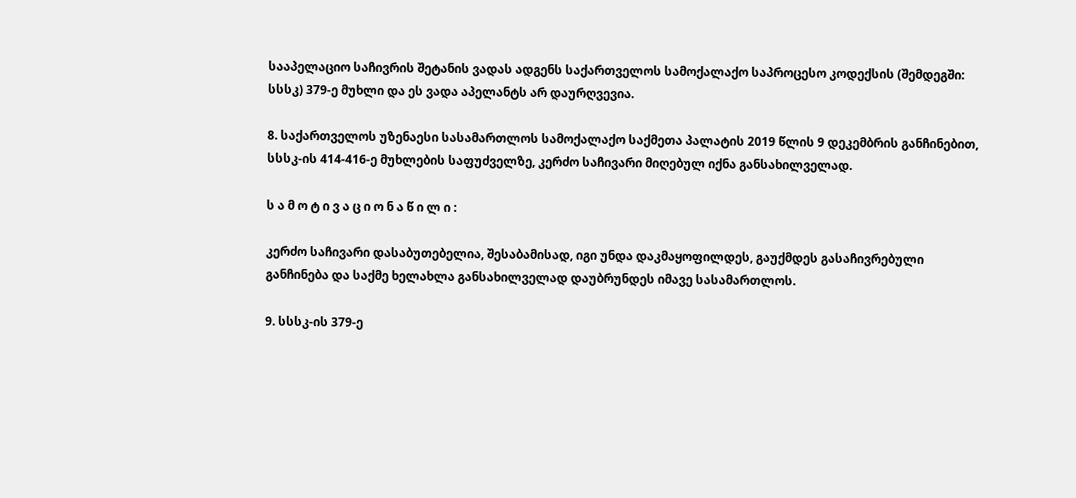სააპელაციო საჩივრის შეტანის ვადას ადგენს საქართველოს სამოქალაქო საპროცესო კოდექსის (შემდეგში: სსსკ) 379-ე მუხლი და ეს ვადა აპელანტს არ დაურღვევია.

8. საქართველოს უზენაესი სასამართლოს სამოქალაქო საქმეთა პალატის 2019 წლის 9 დეკემბრის განჩინებით, სსსკ-ის 414-416-ე მუხლების საფუძველზე, კერძო საჩივარი მიღებულ იქნა განსახილველად.

ს ა მ ო ტ ი ვ ა ც ი ო ნ ა წ ი ლ ი :

კერძო საჩივარი დასაბუთებელია, შესაბამისად, იგი უნდა დაკმაყოფილდეს, გაუქმდეს გასაჩივრებული განჩინება და საქმე ხელახლა განსახილველად დაუბრუნდეს იმავე სასამართლოს.

9. სსსკ-ის 379-ე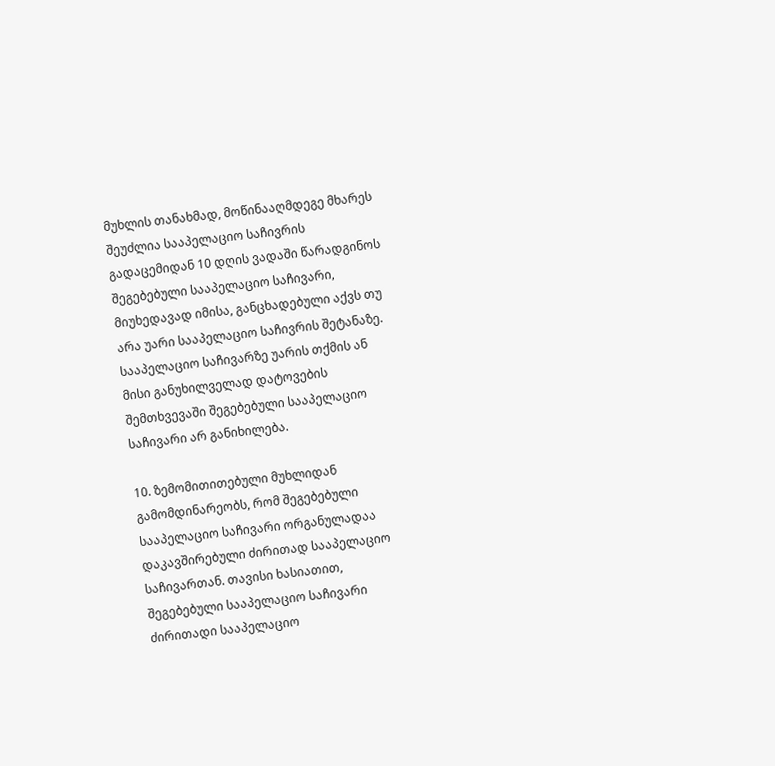მუხლის თანახმად, მოწინააღმდეგე მხარეს შეუძლია სააპელაციო საჩივრის გადაცემიდან 10 დღის ვადაში წარადგინოს შეგებებული სააპელაციო საჩივარი, მიუხედავად იმისა, განცხადებული აქვს თუ არა უარი სააპელაციო საჩივრის შეტანაზე. სააპელაციო საჩივარზე უარის თქმის ან მისი განუხილველად დატოვების შემთხვევაში შეგებებული სააპელაციო საჩივარი არ განიხილება.

10. ზემომითითებული მუხლიდან გამომდინარეობს, რომ შეგებებული სააპელაციო საჩივარი ორგანულადაა დაკავშირებული ძირითად სააპელაციო საჩივართან. თავისი ხასიათით, შეგებებული სააპელაციო საჩივარი ძირითადი სააპელაციო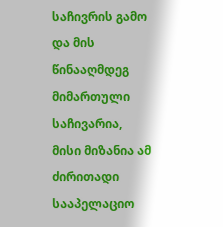საჩივრის გამო და მის წინააღმდეგ მიმართული საჩივარია, მისი მიზანია ამ ძირითადი სააპელაციო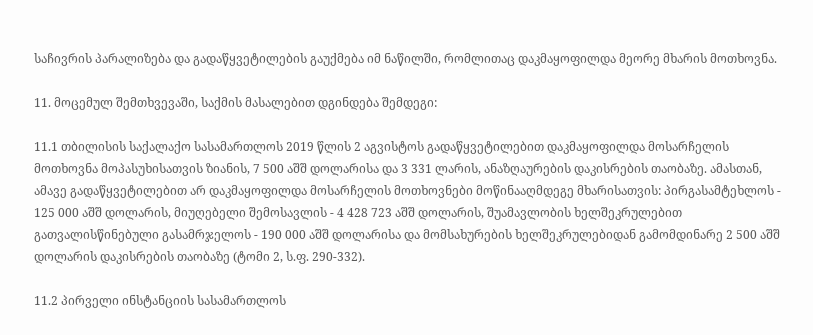საჩივრის პარალიზება და გადაწყვეტილების გაუქმება იმ ნაწილში, რომლითაც დაკმაყოფილდა მეორე მხარის მოთხოვნა.

11. მოცემულ შემთხვევაში, საქმის მასალებით დგინდება შემდეგი:

11.1 თბილისის საქალაქო სასამართლოს 2019 წლის 2 აგვისტოს გადაწყვეტილებით დაკმაყოფილდა მოსარჩელის მოთხოვნა მოპასუხისათვის ზიანის, 7 500 აშშ დოლარისა და 3 331 ლარის, ანაზღაურების დაკისრების თაობაზე. ამასთან, ამავე გადაწყვეტილებით არ დაკმაყოფილდა მოსარჩელის მოთხოვნები მოწინააღმდეგე მხარისათვის: პირგასამტეხლოს - 125 000 აშშ დოლარის, მიუღებელი შემოსავლის - 4 428 723 აშშ დოლარის, შუამავლობის ხელშეკრულებით გათვალისწინებული გასამრჯელოს - 190 000 აშშ დოლარისა და მომსახურების ხელშეკრულებიდან გამომდინარე 2 500 აშშ დოლარის დაკისრების თაობაზე (ტომი 2, ს.ფ. 290-332).

11.2 პირველი ინსტანციის სასამართლოს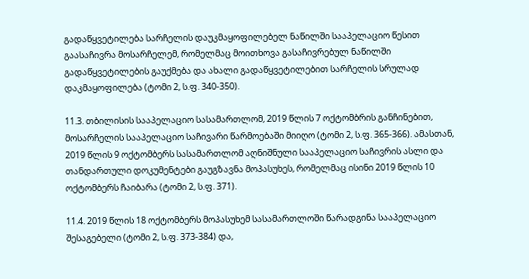გადაწყვეტილება სარჩელის დაუკმაყოფილებელ ნაწილში სააპელაციო წესით გაასაჩივრა მოსარჩელემ, რომელმაც მოითხოვა გასაჩივრებულ ნაწილში გადაწყვეტილების გაუქმება და ახალი გადაწყვეტილებით სარჩელის სრულად დაკმაყოფილება (ტომი 2, ს.ფ. 340-350).

11.3. თბილისის სააპელაციო სასამართლომ, 2019 წლის 7 ოქტომბრის განჩინებით, მოსარჩელის სააპელაციო საჩივარი წარმოებაში მიიღო (ტომი 2, ს.ფ. 365-366). ამასთან, 2019 წლის 9 ოქტომბერს სასამართლომ აღნიშნული სააპელაციო საჩივრის ასლი და თანდართული დოკუმენტები გაუგზავნა მოპასუხეს, რომელმაც ისინი 2019 წლის 10 ოქტომბერს ჩაიბარა (ტომი 2, ს.ფ. 371).

11.4. 2019 წლის 18 ოქტომბერს მოპასუხემ სასამართლოში წარადგინა სააპელაციო შესაგებელი (ტომი 2, ს.ფ. 373-384) და,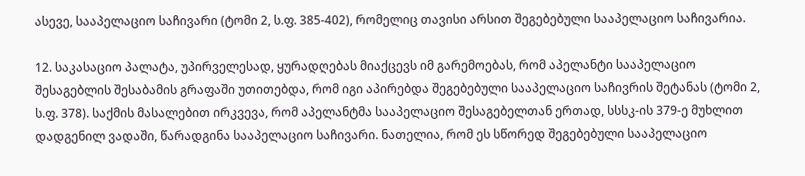ასევე, სააპელაციო საჩივარი (ტომი 2, ს.ფ. 385-402), რომელიც თავისი არსით შეგებებული სააპელაციო საჩივარია.

12. საკასაციო პალატა, უპირველესად, ყურადღებას მიაქცევს იმ გარემოებას, რომ აპელანტი სააპელაციო შესაგებლის შესაბამის გრაფაში უთითებდა, რომ იგი აპირებდა შეგებებული სააპელაციო საჩივრის შეტანას (ტომი 2, ს.ფ. 378). საქმის მასალებით ირკვევა, რომ აპელანტმა სააპელაციო შესაგებელთან ერთად, სსსკ-ის 379-ე მუხლით დადგენილ ვადაში, წარადგინა სააპელაციო საჩივარი. ნათელია, რომ ეს სწორედ შეგებებული სააპელაციო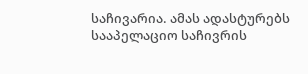საჩივარია. ამას ადასტურებს სააპელაციო საჩივრის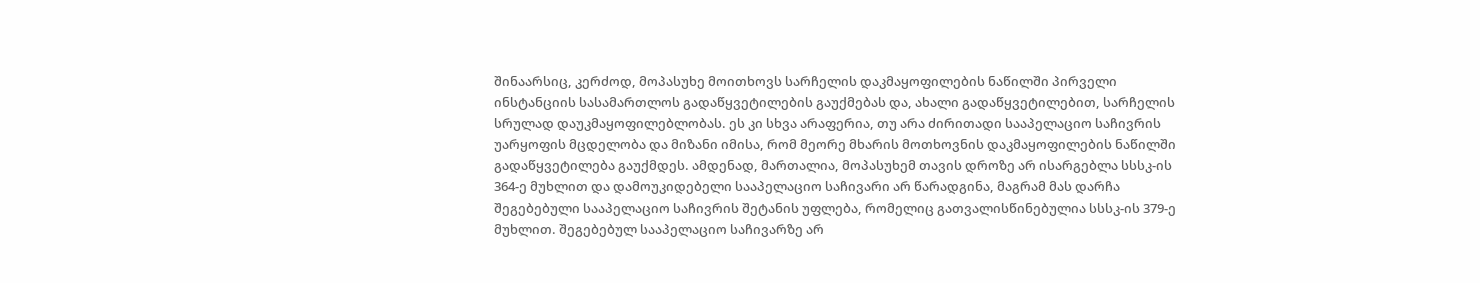შინაარსიც, კერძოდ, მოპასუხე მოითხოვს სარჩელის დაკმაყოფილების ნაწილში პირველი ინსტანციის სასამართლოს გადაწყვეტილების გაუქმებას და, ახალი გადაწყვეტილებით, სარჩელის სრულად დაუკმაყოფილებლობას. ეს კი სხვა არაფერია, თუ არა ძირითადი სააპელაციო საჩივრის უარყოფის მცდელობა და მიზანი იმისა, რომ მეორე მხარის მოთხოვნის დაკმაყოფილების ნაწილში გადაწყვეტილება გაუქმდეს. ამდენად, მართალია, მოპასუხემ თავის დროზე არ ისარგებლა სსსკ-ის 364-ე მუხლით და დამოუკიდებელი სააპელაციო საჩივარი არ წარადგინა, მაგრამ მას დარჩა შეგებებული სააპელაციო საჩივრის შეტანის უფლება, რომელიც გათვალისწინებულია სსსკ-ის 379-ე მუხლით. შეგებებულ სააპელაციო საჩივარზე არ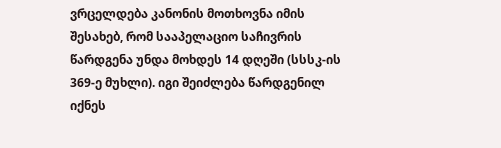ვრცელდება კანონის მოთხოვნა იმის შესახებ, რომ სააპელაციო საჩივრის წარდგენა უნდა მოხდეს 14 დღეში (სსსკ-ის 369-ე მუხლი). იგი შეიძლება წარდგენილ იქნეს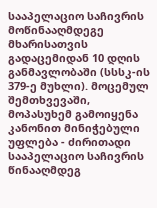სააპელაციო საჩივრის მოწინააღმდეგე მხარისათვის გადაცემიდან 10 დღის განმავლობაში (სსსკ-ის 379-ე მუხლი). მოცემულ შემთხვევაში, მოპასუხემ გამოიყენა კანონით მინიჭებული უფლება - ძირითადი სააპელაციო საჩივრის წინააღმდეგ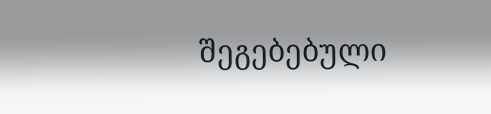შეგებებული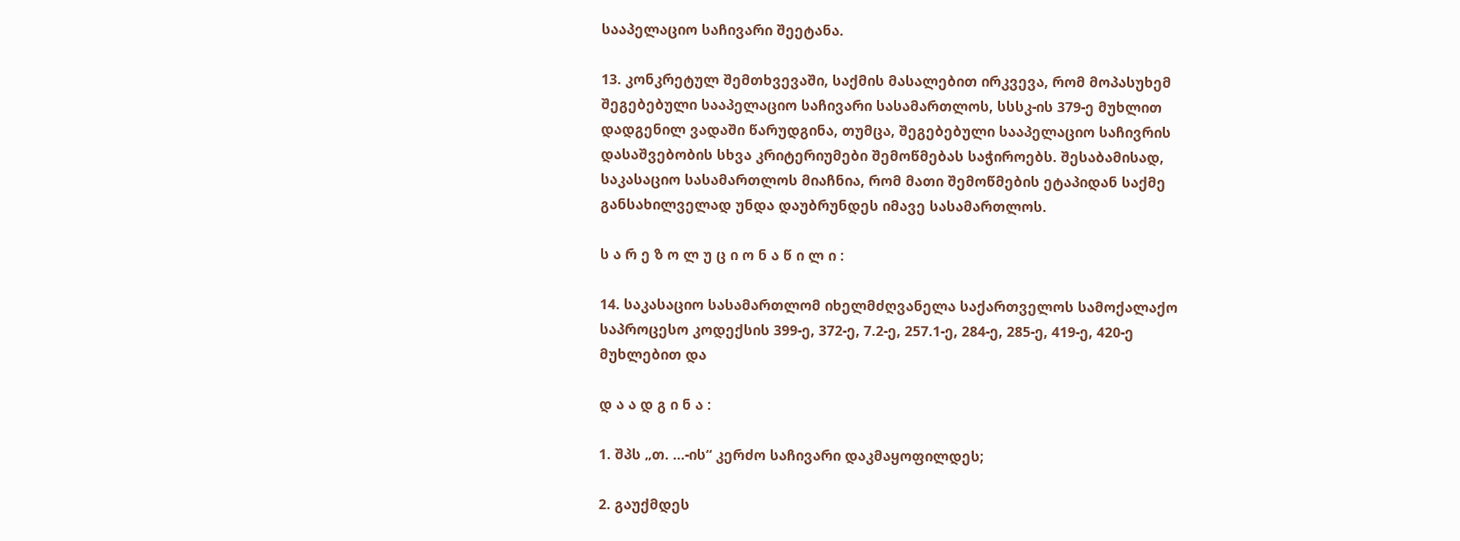სააპელაციო საჩივარი შეეტანა.

13. კონკრეტულ შემთხვევაში, საქმის მასალებით ირკვევა, რომ მოპასუხემ შეგებებული სააპელაციო საჩივარი სასამართლოს, სსსკ-ის 379-ე მუხლით დადგენილ ვადაში წარუდგინა, თუმცა, შეგებებული სააპელაციო საჩივრის დასაშვებობის სხვა კრიტერიუმები შემოწმებას საჭიროებს. შესაბამისად, საკასაციო სასამართლოს მიაჩნია, რომ მათი შემოწმების ეტაპიდან საქმე განსახილველად უნდა დაუბრუნდეს იმავე სასამართლოს.

ს ა რ ე ზ ო ლ უ ც ი ო ნ ა წ ი ლ ი :

14. საკასაციო სასამართლომ იხელმძღვანელა საქართველოს სამოქალაქო საპროცესო კოდექსის 399-ე, 372-ე, 7.2-ე, 257.1-ე, 284-ე, 285-ე, 419-ე, 420-ე მუხლებით და

დ ა ა დ გ ი ნ ა :

1. შპს „თ. …-ის“ კერძო საჩივარი დაკმაყოფილდეს;

2. გაუქმდეს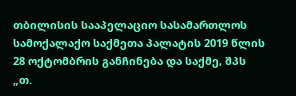თბილისის სააპელაციო სასამართლოს სამოქალაქო საქმეთა პალატის 2019 წლის 28 ოქტომბრის განჩინება და საქმე, შპს „თ.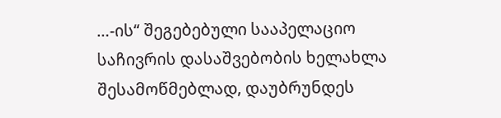…-ის“ შეგებებული სააპელაციო საჩივრის დასაშვებობის ხელახლა შესამოწმებლად, დაუბრუნდეს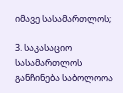იმავე სასამართლოს;

3. საკასაციო სასამართლოს განჩინება საბოლოოა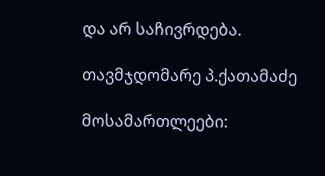და არ საჩივრდება.

თავმჯდომარე პ.ქათამაძე

მოსამართლეები: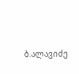ბ.ალავიძე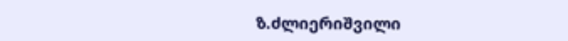ზ.ძლიერიშვილი